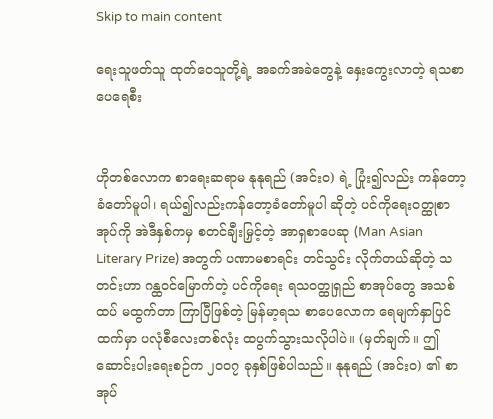Skip to main content

ရေးသူဖတ်သူ ထုတ်ဝေသူတို့ရဲ့ အခက်အခဲတွေနဲ့ နှေးကွေးလာတဲ့ ရသစာပေရေစီး


ဟိုတစ်လောက စာရေးဆရာမ နုနုရည် (အင်း၀) ရဲ့ ပြုံး၍လည်း ကန်တော့ခံတော်မူပါ၊ ရယ်၍လည်းကန်တော့ခံတော်မူပါ ဆိုတဲ့ ပင်ကိုရေးဝတ္ထုစာအုပ်ကို အဲဒီနှစ်ကမှ စတင်ချီးမြှင့်တဲ့ အာရှစာပေဆု (Man Asian Literary Prize) အတွက် ပဏာမစာရင်း တင်သွင်း လိုက်တယ်ဆိုတဲ့ သတင်းဟာ ဂန္ထဝင်မြောက်တဲ့ ပင်ကိုရေး ရသဝတ္ထုရှည် စာအုပ်တွေ အသစ်ထပ် မထွက်တာ ကြာပြီဖြစ်တဲ့ မြန်မာ့ရသ စာပေလောက ရေမျက်နှာပြင်ထက်မှာ ပလုံစီလေးတစ်လုံး ထပွက်သွားသလိုပါပဲ။ (မှတ်ချက်။ ဤဆောင်းပါးရေးစဉ်က ၂၀၀၇ ခုနှစ်ဖြစ်ပါသည်။ နုနုရည် (အင်း၀) ၏ စာအုပ်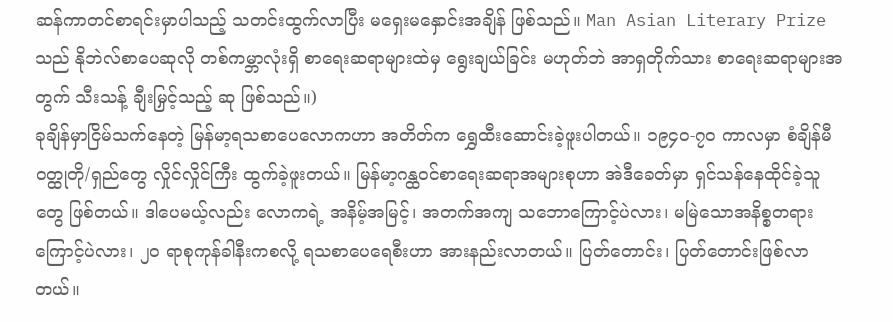ဆန်ကာတင်စာရင်းမှာပါသည့် သတင်းထွက်လာပြီး မရှေးမနှောင်းအချိန် ဖြစ်သည်။ Man Asian Literary Prize သည် နိုဘဲလ်စာပေဆုလို တစ်ကမ္ဘာလုံးရှိ စာရေးဆရာများထဲမှ ရွေးချယ်ခြင်း မဟုတ်ဘဲ အာရှတိုက်သား စာရေးဆရာများအတွက် သီးသန့် ချီးမြှင့်သည့် ဆု ဖြစ်သည်။)
ခုချိန်မှာငြိမ်သက်နေတဲ့ မြန်မာ့ရသစာပေလောကဟာ အတိတ်က ရွှေထီးဆောင်းခဲ့ဖူးပါတယ်။ ၁၉၄၀-၇၀ ကာလမှာ စံချိန်မီဝတ္ထုတို/ရှည်တွေ လှိုင်လှိုင်ကြီး ထွက်ခဲ့ဖူးတယ်။ မြန်မာ့ဂန္ထဝင်စာရေးဆရာအများစုဟာ အဲဒီခေတ်မှာ ရှင်သန်နေထိုင်ခဲ့သူတွေ ဖြစ်တယ်။ ဒါပေမယ့်လည်း လောကရဲ့ အနိမ့်အမြင့်၊ အတက်အကျ သဘောကြောင့်ပဲလား၊ မမြဲသောအနိစ္စတရားကြောင့်ပဲလား၊ ၂၀ ရာစုကုန်ခါနီးကစလို့ ရသစာပေရေစီးဟာ အားနည်းလာတယ်။ ပြတ်တောင်း၊ ပြတ်တောင်းဖြစ်လာတယ်။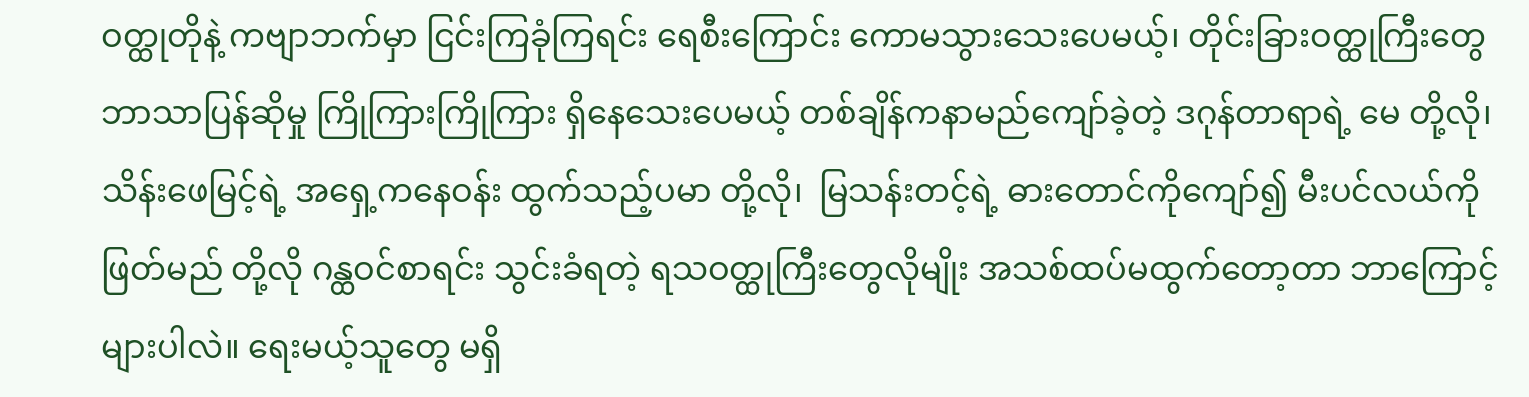ဝတ္ထုတိုနဲ့ ကဗျာဘက်မှာ ငြင်းကြခုံကြရင်း ရေစီးကြောင်း ကောမသွားသေးပေမယ့်၊ တိုင်းခြားဝတ္ထုကြီးတွေ ဘာသာပြန်ဆိုမှု ကြိုကြားကြိုကြား ရှိနေသေးပေမယ့် တစ်ချိန်ကနာမည်ကျော်ခဲ့တဲ့ ဒဂုန်တာရာရဲ့ မေ တို့လို၊ သိန်းဖေမြင့်ရဲ့ အရှေ့ကနေဝန်း ထွက်သည့်ပမာ တို့လို၊  မြသန်းတင့်ရဲ့ ဓားတောင်ကိုကျော်၍ မီးပင်လယ်ကိုဖြတ်မည် တို့လို ဂန္ထဝင်စာရင်း သွင်းခံရတဲ့ ရသဝတ္ထုကြီးတွေလိုမျိုး အသစ်ထပ်မထွက်တော့တာ ဘာကြောင့်များပါလဲ။ ရေးမယ့်သူတွေ မရှိ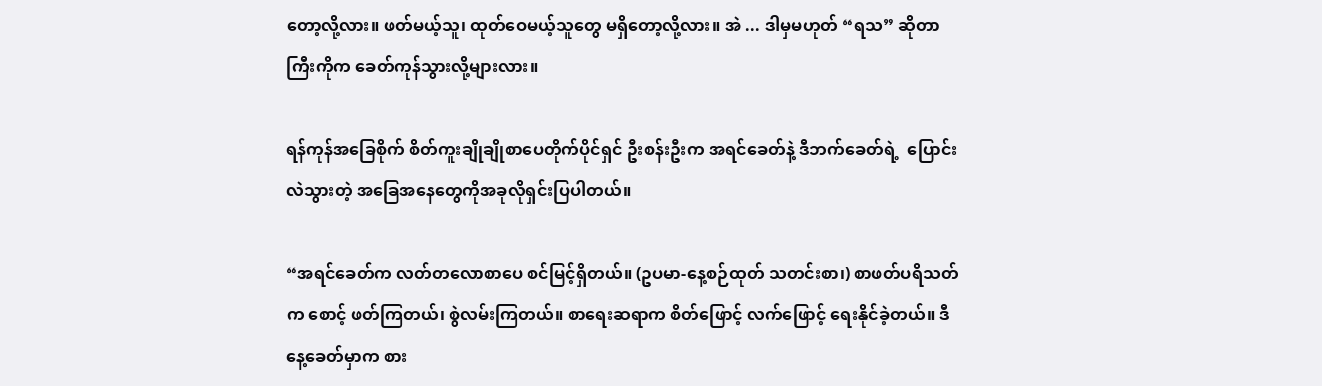တော့လို့လား။ ဖတ်မယ့်သူ၊ ထုတ်ဝေမယ့်သူတွေ မရှိတော့လို့လား။ အဲ ... ဒါမှမဟုတ် “ရသ” ဆိုတာကြီးကိုက ခေတ်ကုန်သွားလို့များလား။

ရန်ကုန်အခြေစိုက် စိတ်ကူးချိုချိုစာပေတိုက်ပိုင်ရှင် ဦးစန်းဦးက အရင်ခေတ်နဲ့ ဒီဘက်ခေတ်ရဲ့  ပြောင်းလဲသွားတဲ့ အခြေအနေတွေကိုအခုလိုရှင်းပြပါတယ်။

“အရင်ခေတ်က လတ်တလောစာပေ စင်မြင့်ရှိတယ်။ (ဥပမာ-နေ့စဉ်ထုတ် သတင်းစာ၊) စာဖတ်ပရိသတ်က စောင့် ဖတ်ကြတယ်၊ စွဲလမ်းကြတယ်။ စာရေးဆရာက စိတ်ဖြောင့် လက်ဖြောင့် ရေးနိုင်ခဲ့တယ်။ ဒီနေ့ခေတ်မှာက စား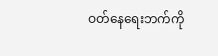ဝတ်နေရေးဘက်ကို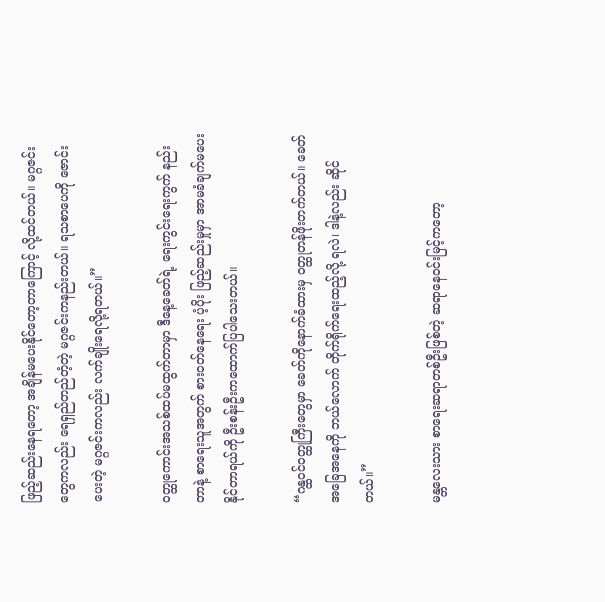ဖြည့်ဆည်းနေရတော့ အချိန်မပေးနိုင်တော့တာကြောင့် လို့ထင်တယ်။ မဂ္ဂဇင်းတွေကလည်း ရေရှည်တည်တံ့တဲ့ မဂ္ဂဇင်းကနည်းတယ်။ ရသစာပေကို ဇောင်းပေးတဲ့ မဂ္ဂဇင်းကလည်း လက်ချိုးရေလို့ရတယ်။”

ဝတ္ထုကောင်းအသစ်ထပ်မထွက်တာမှာ ဒီနေ့ခေတ်ရဲ့ ရေးကွင်းရေးကွက် နည်း တာနဲ့ စာရေးသူအတွက် စားဝတ်နေရေး ပံ့ပိုး ဖြည့်ဆည်းမှုမှာ အာမခံချက်မပေးနိုင်တာရယ်ကို ဦးစန်းဦးကထောက်ပြပါသေးတယ်။

“ဂန္ထဝင်ဝတ္ထုကြီးတွေမှာ ခေတ်ကိုနောက်ခံထားမှ ဝတ္ထုတန်ဖိုးတက်တယ်။ ခေတ်အခြေအနေကို ဘယ်လောက် တိုက်ရိုက်ရေးထည့်လို့ ရလဲ၊ ဒါနဲ့လည်း ဆိုင်တယ်။”

မန္တလေးသား စာရေးဆရာတစ်ဦးဖြစ်တဲ့ ဆရာနေဝင်းမြင့်ကတော့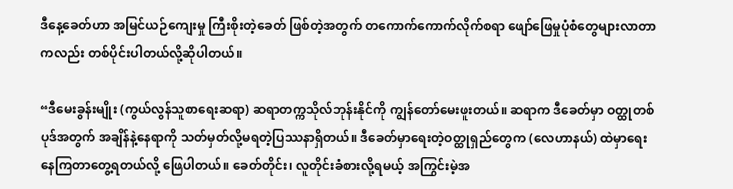ဒီနေ့ခေတ်ဟာ အမြင်ယဉ်ကျေးမှု ကြီးစိုးတဲ့ခေတ် ဖြစ်တဲ့အတွက် တကောက်ကောက်လိုက်စရာ ဖျော်ဖြေမှုပုံစံတွေများလာတာကလည်း တစ်ပိုင်းပါတယ်လို့ဆိုပါတယ်။

“ဒီမေးခွန်းမျိုး (ကွယ်လွန်သူစာရေးဆရာ) ဆရာတက္ကသိုလ်ဘုန်းနိုင်ကို ကျွန်တော်မေးဖူးတယ်။ ဆရာက ဒီခေတ်မှာ ဝတ္ထုတစ်ပုဒ်အတွက် အချိန်နဲ့နေရာကို သတ်မှတ်လို့မရတဲ့ပြဿနာရှိတယ်။ ဒီခေတ်မှာရေးတဲ့ဝတ္ထုရှည်တွေက (လေဟာနယ်) ထဲမှာရေးနေကြတာတွေ့ရတယ်လို့ ဖြေပါတယ်။ ခေတ်တိုင်း၊ လူတိုင်းခံစားလို့ရမယ့် အကြွင်းမဲ့အ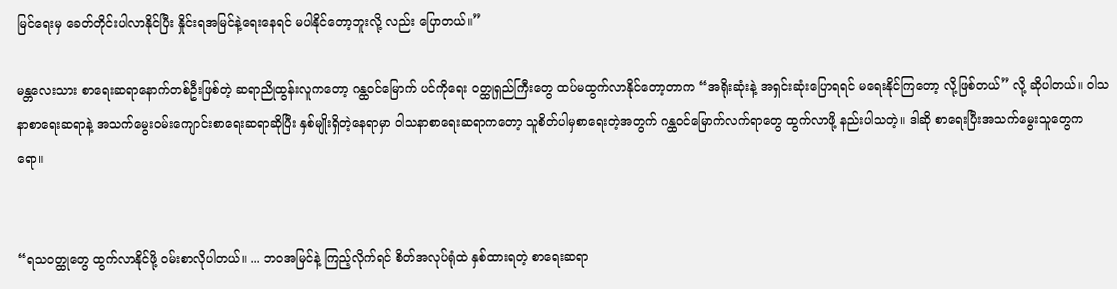မြင်ရေးမှ ခေတ်တိုင်းပါလာနိုင်ပြီး နှိုင်းရအမြင်နဲ့ရေးနေရင် မပါနိုင်တော့ဘူးလို့ လည်း ပြောတယ်။”

မန္တလေးသား စာရေးဆရာနောက်တစ်ဦးဖြစ်တဲ့ ဆရာညိုထွန်းလူကတော့ ဂန္ထဝင်မြောက် ပင်ကိုရေး ဝတ္ထုရှည်ကြီးတွေ ထပ်မထွက်လာနိုင်တော့တာက “အရိုးဆုံးနဲ့ အရှင်းဆုံးပြောရရင် မရေးနိုင်ကြတော့ လို့ဖြစ်တယ်” လို့ ဆိုပါတယ်။ ဝါသနာစာရေးဆရာနဲ့ အသက်မွေးဝမ်းကျောင်းစာရေးဆရာဆိုပြီး နှစ်မျိုးရှိတဲ့နေရာမှာ ဝါသနာစာရေးဆရာကတော့ သူစိတ်ပါမှစာရေးတဲ့အတွက် ဂန္ထဝင်မြောက်လက်ရာတွေ ထွက်လာဖို့ နည်းပါသတဲ့။ ဒါဆို စာရေးပြီးအသက်မွေးသူတွေကရော။


“ရသဝတ္ထုတွေ ထွက်လာနိုင်ဖို့ ဝမ်းစာလိုပါတယ်။ ... ဘဝအမြင်နဲ့ ကြည့်လိုက်ရင် စိတ်အလုပ်ရုံထဲ နှစ်ထားရတဲ့ စာရေးဆရာ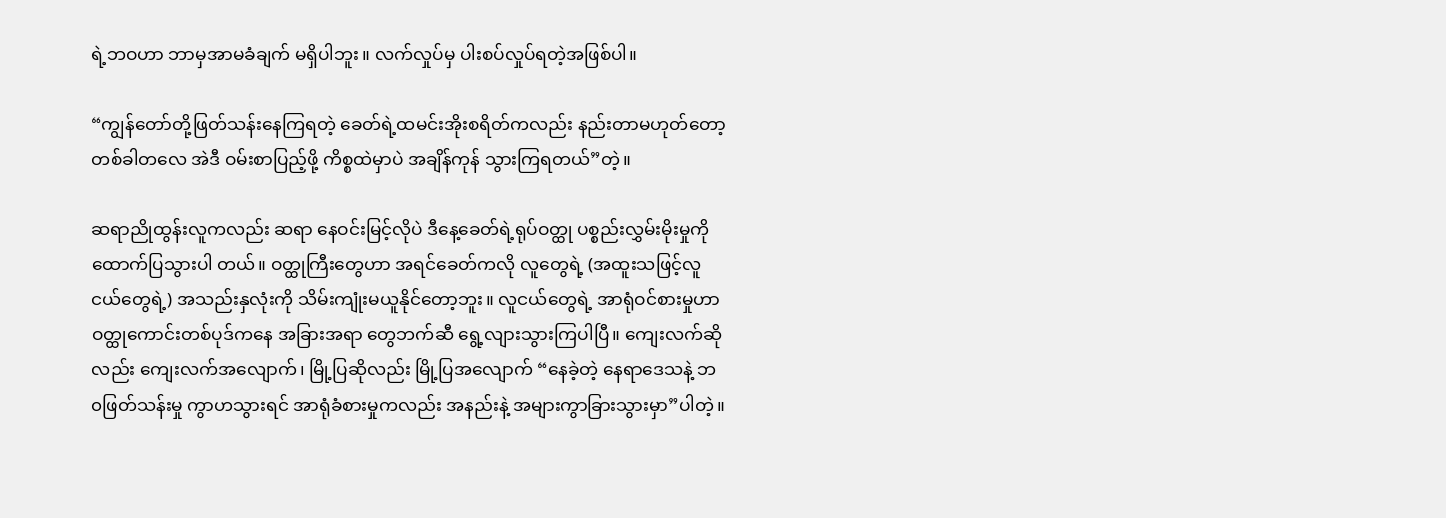ရဲ့ဘဝဟာ ဘာမှအာမခံချက် မရှိပါဘူး။ လက်လှုပ်မှ ပါးစပ်လှုပ်ရတဲ့အဖြစ်ပါ။

“ကျွန်တော်တို့ဖြတ်သန်းနေကြရတဲ့ ခေတ်ရဲ့ထမင်းအိုးစရိတ်ကလည်း နည်းတာမဟုတ်တော့ တစ်ခါတလေ အဲဒီ ဝမ်းစာပြည့်ဖို့ ကိစ္စထဲမှာပဲ အချိန်ကုန် သွားကြရတယ်”တဲ့။

ဆရာညိုထွန်းလူကလည်း ဆရာ နေဝင်းမြင့်လိုပဲ ဒီနေ့ခေတ်ရဲ့ရုပ်ဝတ္ထု ပစ္စည်းလွှမ်းမိုးမှုကို ထောက်ပြသွားပါ တယ်။ ဝတ္ထုကြီးတွေဟာ အရင်ခေတ်ကလို လူတွေရဲ့ (အထူးသဖြင့်လူငယ်တွေရဲ့) အသည်းနှလုံးကို သိမ်းကျုံးမယူနိုင်တော့ဘူး။ လူငယ်တွေရဲ့ အာရုံဝင်စားမှုဟာ ဝတ္ထုကောင်းတစ်ပုဒ်ကနေ အခြားအရာ တွေဘက်ဆီ ရွေ့လျားသွားကြပါပြီ။ ကျေးလက်ဆိုလည်း ကျေးလက်အလျောက်၊ မြို့ပြဆိုလည်း မြို့ပြအလျောက် “နေခဲ့တဲ့ နေရာဒေသနဲ့ ဘ၀ဖြတ်သန်းမှု ကွာဟသွားရင် အာရုံခံစားမှုကလည်း အနည်းနဲ့ အများကွာခြားသွားမှာ”ပါတဲ့။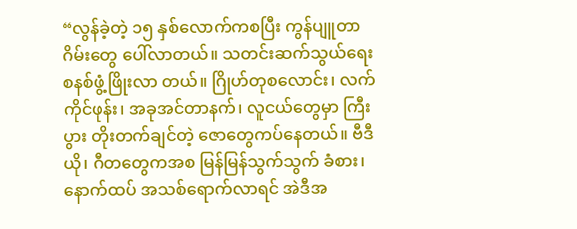“လွန်ခဲ့တဲ့ ၁၅ နှစ်လောက်ကစပြီး ကွန်ပျူတာဂိမ်းတွေ ပေါ်လာတယ်။ သတင်းဆက်သွယ်ရေး စနစ်ဖွံ့ဖြိုးလာ တယ်။ ဂြိုဟ်တုစလောင်း၊ လက်ကိုင်ဖုန်း၊ အခုအင်တာနက်၊ လူငယ်တွေမှာ ကြီးပွား တိုးတက်ချင်တဲ့ ဇောတွေကပ်နေတယ်။ ဗီဒီယို၊ ဂီတတွေကအစ မြန်မြန်သွက်သွက် ခံစား၊ နောက်ထပ် အသစ်ရောက်လာရင် အဲဒီအ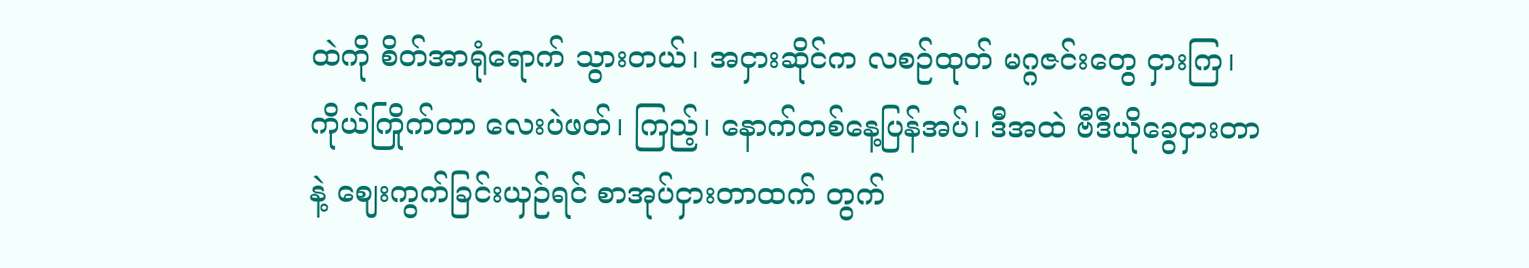ထဲကို စိတ်အာရုံရောက် သွားတယ်၊ အငှားဆိုင်က လစဉ်ထုတ် မဂ္ဂဇင်းတွေ ငှားကြ၊ ကိုယ်ကြိုက်တာ လေးပဲဖတ်၊ ကြည့်၊ နောက်တစ်နေ့ပြန်အပ်၊ ဒီအထဲ ဗီဒီယိုခွေငှားတာနဲ့ ဈေးကွက်ခြင်းယှဉ်ရင် စာအုပ်ငှားတာထက် တွက်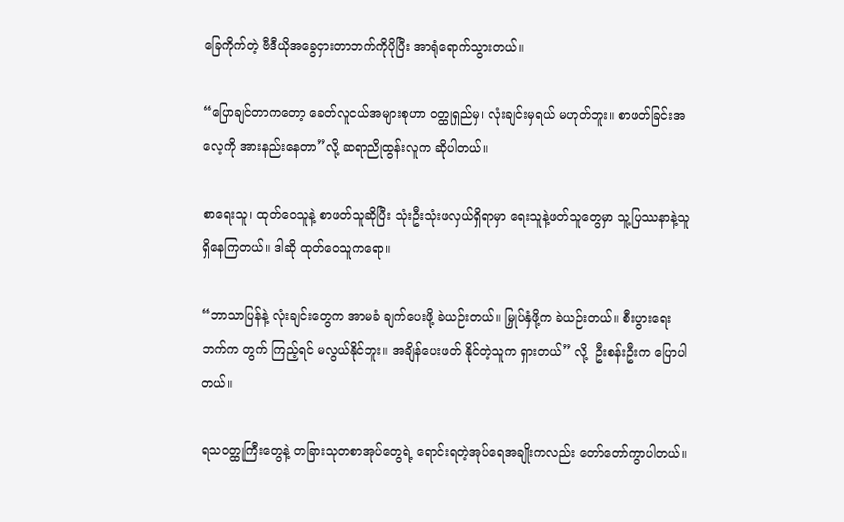ခြေကိုက်တဲ့ ဗီဒီယိုအခွေငှားတာဘက်ကိုပိုပြီး အာရုံရောက်သွားတယ်။

“ပြောချင်တာကတော့ ခေတ်လူငယ်အများစုဟာ ဝတ္ထုရှည်မှ၊ လုံးချင်းမှရယ် မဟုတ်ဘူး။ စာဖတ်ခြင်းအလေ့ကို အားနည်းနေတာ”လို့ ဆရာညိုထွန်းလူက ဆိုပါတယ်။

စာရေးသူ၊ ထုတ်ဝေသူနဲ့ စာဖတ်သူဆိုပြီး သုံးဦးသုံးဖလှယ်ရှိရာမှာ ရေးသူနဲ့ဖတ်သူတွေမှာ သူ့ပြဿနာနဲ့သူ ရှိနေကြတယ်။ ဒါဆို ထုတ်ဝေသူကရော။

“ဘာသာပြန်နဲ့ လုံးချင်းတွေက အာမခံ ချက်ပေးဖို့ ခဲယဉ်းတယ်။ မြှုပ်နှံဖို့က ခဲယဉ်းတယ်။ စီးပွားရေးဘက်က တွက် ကြည့်ရင် မလွယ်နိုင်ဘူး။ အချိန်ပေးဖတ် နိုင်တဲ့သူက ရှားတယ်” လို့  ဦးစန်းဦးက ပြောပါတယ်။

ရသဝတ္ထုကြီးတွေနဲ့ တခြားသုတစာအုပ်တွေရဲ့ ရောင်းရတဲ့အုပ်ရေအချိုးကလည်း တော်တော်ကွာပါတယ်။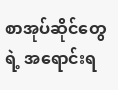စာအုပ်ဆိုင်တွေရဲ့ အရောင်းရ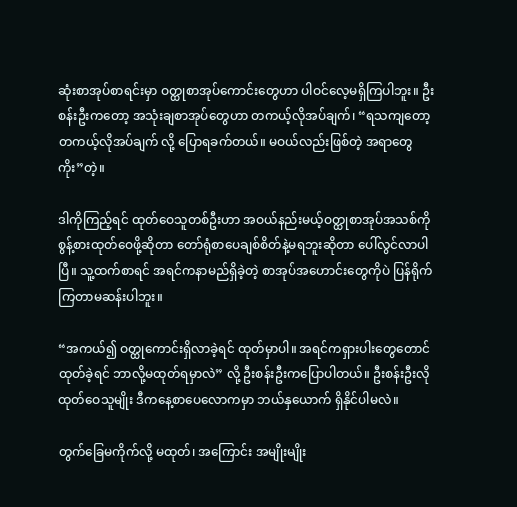ဆုံးစာအုပ်စာရင်းမှာ ဝတ္ထုစာအုပ်ကောင်းတွေဟာ ပါဝင်လေ့မရှိကြပါဘူး။ ဦးစန်းဦးကတော့ အသုံးချစာအုပ်တွေဟာ တကယ့်လိုအပ်ချက်၊ “ရသကျတော့ တကယ့်လိုအပ်ချက် လို့ ပြောရခက်တယ်။ မဝယ်လည်းဖြစ်တဲ့ အရာတွေကိုး”တဲ့။

ဒါကိုကြည့်ရင် ထုတ်ဝေသူတစ်ဦးဟာ အဝယ်နည်းမယ့်ဝတ္ထုစာအုပ်အသစ်ကို စွန့်စားထုတ်ဝေဖို့ဆိုတာ တော်ရုံစာပေချစ်စိတ်နဲ့မရဘူးဆိုတာ ပေါ်လွင်လာပါပြီ။ သူ့ထက်စာရင် အရင်ကနာမည်ရှိခဲ့တဲ့ စာအုပ်အဟောင်းတွေကိုပဲ ပြန်ရိုက်ကြတာမဆန်းပါဘူး။

“အကယ်၍ ဝတ္ထုကောင်းရှိလာခဲ့ရင် ထုတ်မှာပါ။ အရင်ကရှားပါးတွေတောင် ထုတ်ခဲ့ရင် ဘာလို့မထုတ်ရမှာလဲ” လို့ ဦးစန်းဦးကပြောပါတယ်။ ဦးစန်းဦးလို ထုတ်ဝေသူမျိုး ဒီကနေ့စာပေလောကမှာ ဘယ်နှယောက် ရှိနိုင်ပါမလဲ။

တွက်ခြေမကိုက်လို့ မထုတ်၊ အကြောင်း အမျိုးမျိုး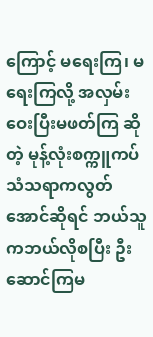ကြောင့် မရေးကြ၊ မရေးကြလို့ အလှမ်းဝေးပြီးမဖတ်ကြ ဆိုတဲ့ မုန့်လုံးစက္ကူကပ်သံသရာကလွတ်အောင်ဆိုရင် ဘယ်သူကဘယ်လိုစပြီး ဦးဆောင်ကြမ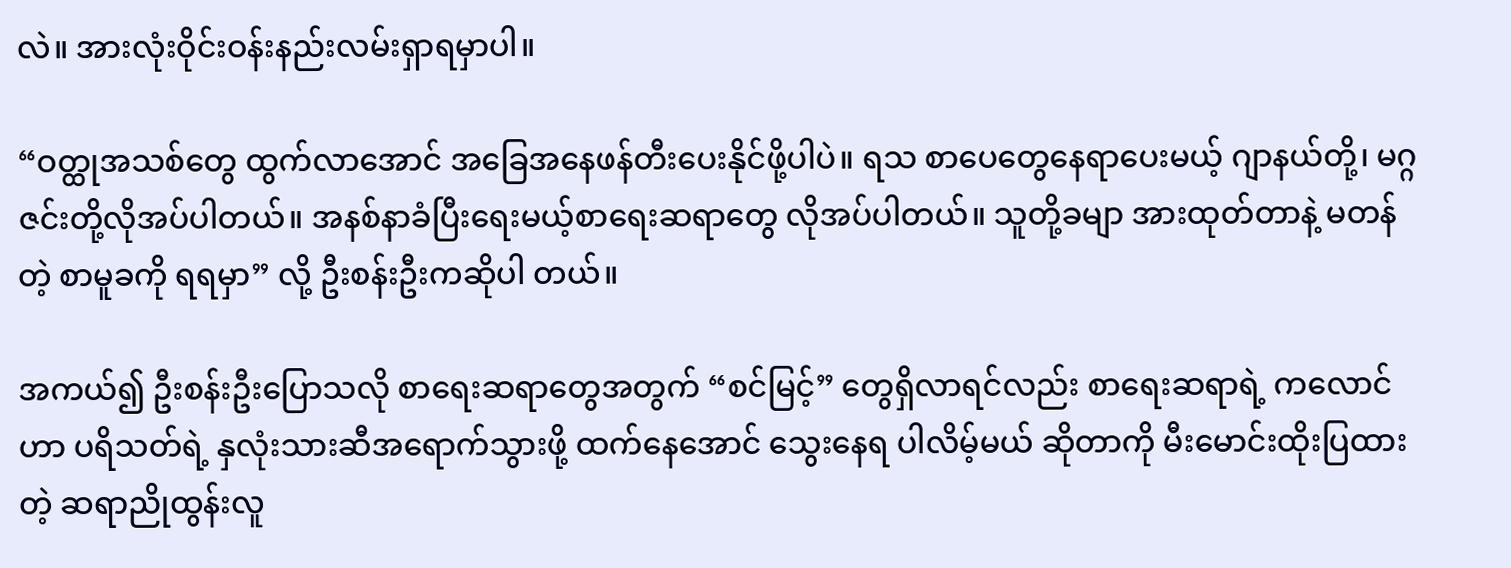လဲ။ အားလုံးဝိုင်းဝန်းနည်းလမ်းရှာရမှာပါ။

“ဝတ္ထုအသစ်တွေ ထွက်လာအောင် အခြေအနေဖန်တီးပေးနိုင်ဖို့ပါပဲ။ ရသ စာပေတွေနေရာပေးမယ့် ဂျာနယ်တို့၊ မဂ္ဂဇင်းတို့လိုအပ်ပါတယ်။ အနစ်နာခံပြီးရေးမယ့်စာရေးဆရာတွေ လိုအပ်ပါတယ်။ သူတို့ခမျာ အားထုတ်တာနဲ့ မတန်တဲ့ စာမူခကို ရရမှာ” လို့ ဦးစန်းဦးကဆိုပါ တယ်။

အကယ်၍ ဦးစန်းဦးပြောသလို စာရေးဆရာတွေအတွက် “စင်မြင့်” တွေရှိလာရင်လည်း စာရေးဆရာရဲ့ ကလောင်ဟာ ပရိသတ်ရဲ့ နှလုံးသားဆီအရောက်သွားဖို့ ထက်နေအောင် သွေးနေရ ပါလိမ့်မယ် ဆိုတာကို မီးမောင်းထိုးပြထားတဲ့ ဆရာညိုထွန်းလူ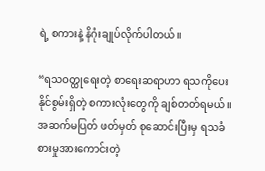ရဲ့ စကားနဲ့ နိဂုံးချုပ်လိုက်ပါတယ်။

“ရသဝတ္ထုရေးတဲ့ စာရေးဆရာဟာ ရသကိုပေးနိုင်စွမ်းရှိတဲ့ စကားလုံးတွေကို ချစ်တတ်ရမယ်။ အဆက်မပြတ် ဖတ်မှတ် စုဆောင်းပြီးမှ ရသခံစားမှုအားကောင်းတဲ့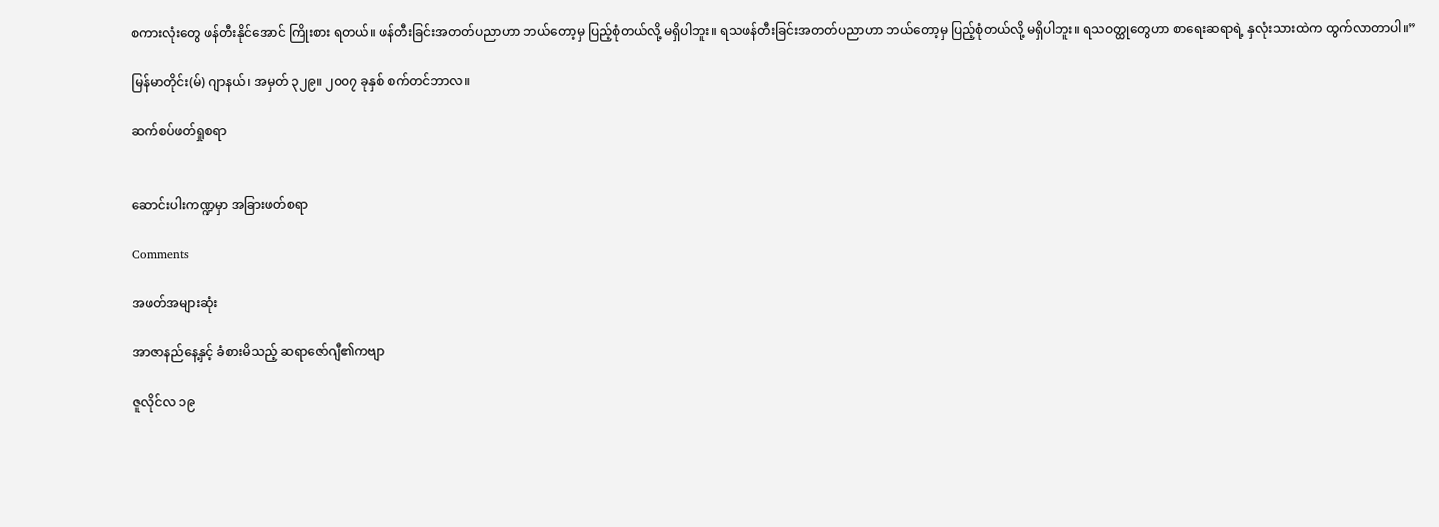စကားလုံးတွေ ဖန်တီးနိုင်အောင် ကြိုးစား ရတယ်။ ဖန်တီးခြင်းအတတ်ပညာဟာ ဘယ်တော့မှ ပြည့်စုံတယ်လို့ မရှိပါဘူး။ ရသဖန်တီးခြင်းအတတ်ပညာဟာ ဘယ်တော့မှ ပြည့်စုံတယ်လို့ မရှိပါဘူး။ ရသဝတ္ထုတွေဟာ စာရေးဆရာရဲ့ နှလုံးသားထဲက ထွက်လာတာပါ။”

မြန်မာတိုင်း(မ်) ဂျာနယ်၊ အမှတ် ၃၂၉။ ၂၀၀၇ ခုနှစ် စက်တင်ဘာလ။

ဆက်စပ်ဖတ်ရှုစရာ


ဆောင်းပါးကဏ္ဍမှာ အခြားဖတ်စရာ

Comments

အဖတ်အများဆုံး

အာဇာနည်နေ့နှင့် ခံစားမိသည့် ဆရာဇော်ဂျီ၏ကဗျာ

ဇူလိုင်လ ၁၉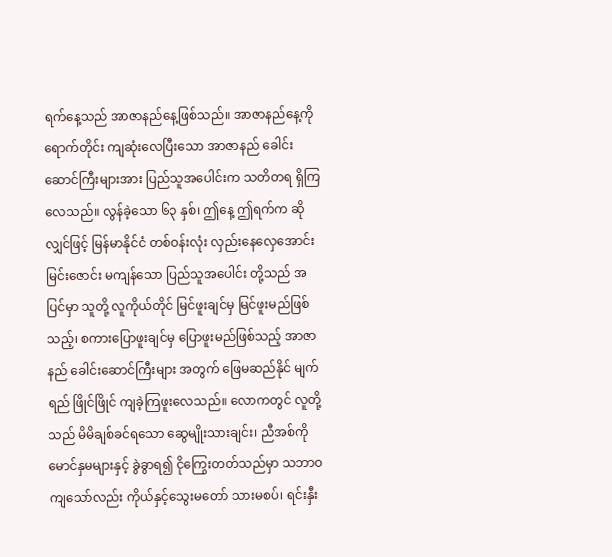ရက်နေ့သည် အာဇာနည်နေ့ဖြစ်သည်။ အာဇာနည်နေ့ကို ရောက်တိုင်း ကျဆုံးလေပြီးသော အာဇာနည် ခေါင်းဆောင်ကြီးများအား ပြည်သူအပေါင်းက သတိတရ ရှိကြ လေသည်။ လွန်ခဲ့သော ၆၃ နှစ်၊ ဤနေ့ ဤရက်က ဆိုလျှင်ဖြင့် မြန်မာနိုင်ငံ တစ်ဝန်းလုံး လှည်းနေလှေအောင်း မြင်းဇောင်း မကျန်သော ပြည်သူအပေါင်း တို့သည် အပြင်မှာ သူတို့ လူကိုယ်တိုင် မြင်ဖူးချင်မှ မြင်ဖူးမည်ဖြစ်သည့်၊ စကားပြောဖူးချင်မှ ပြောဖူးမည်ဖြစ်သည့် အာဇာနည် ခေါင်းဆောင်ကြီးများ အတွက် ဖြေမဆည်နိုင် မျက်ရည် ဖြိုင်ဖြိုင် ကျခဲ့ကြဖူးလေသည်။ လောကတွင် လူတို့သည် မိမိချစ်ခင်ရသော ဆွေမျိုးသားချင်း၊ ညီအစ်ကိုမောင်နှမများနှင့် ခွဲခွာရ၍ ငိုကြွေးတတ်သည်မှာ သဘာဝကျသော်လည်း ကိုယ်နှင့်သွေးမတော် သားမစပ်၊ ရင်းနှီး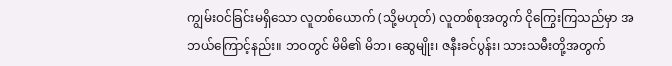ကျွမ်းဝင်ခြင်းမရှိသော လူတစ်ယောက် (သို့မဟုတ်) လူတစ်စုအတွက် ငိုကြွေးကြသည်မှာ အဘယ်ကြောင့်နည်း။ ဘဝတွင် မိမိ၏ မိဘ၊ ဆွေမျိုး၊ ဇနီးခင်ပွန်း၊ သားသမီးတို့အတွက်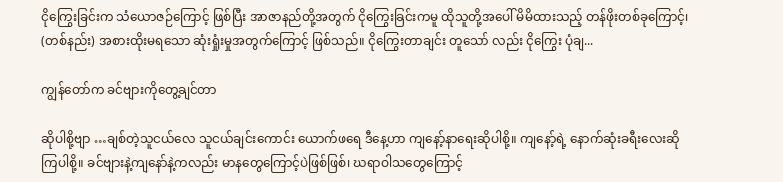ငိုကြွေးခြင်းက သံယောဇဉ်ကြောင့် ဖြစ်ပြီး အာဇာနည်တို့အတွက် ငိုကြွေးခြင်းကမူ ထိုသူတို့အပေါ် မိမိထားသည့် တန်ဖိုးတစ်ခုကြောင့်၊ (တစ်နည်း) အစားထိုးမရသော ဆုံးရှုံးမှုအတွက်ကြောင့် ဖြစ်သည်။ ငိုကြွေးတာချင်း တူသော် လည်း ငိုကြွေး ပုံချ...

ကျွန်တော်က ခင်ဗျားကိုတွေ့ချင်တာ

ဆိုပါစို့ဗျာ …ချစ်တဲ့သူငယ်လေ သူငယ်ချင်းကောင်း ယောက်ဖရေ ဒီနေ့ဟာ ကျနော့်နာရေးဆိုပါစို့။ ကျနော့်ရဲ့ နောက်ဆုံးခရီးလေးဆိုကြပါစို့။ ခင်ဗျားနဲ့ကျနော်နဲ့ကလည်း မာနတွေကြောင့်ပဲဖြစ်ဖြစ်၊ ဃရာဝါသတွေကြောင့်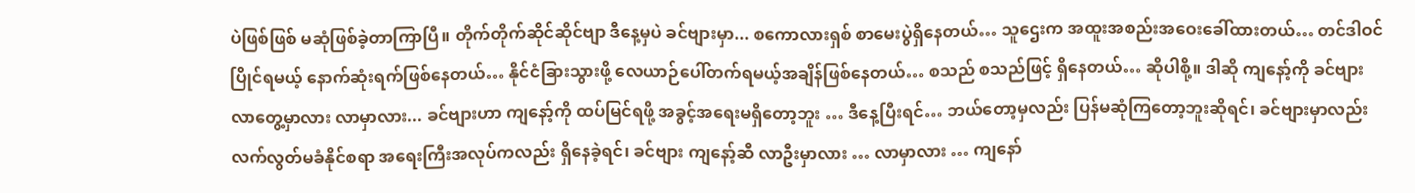ပဲဖြစ်ဖြစ် မဆုံဖြစ်ခဲ့တာကြာပြီ။ တိုက်တိုက်ဆိုင်ဆိုင်ဗျာ ဒီနေ့မှပဲ ခင်ဗျားမှာ... စကောလားရှစ် စာမေးပွဲရှိနေတယ်… သူဌေးက အထူးအစည်းအဝေးခေါ်ထားတယ်… တင်ဒါဝင်ပြိုင်ရမယ့် နောက်ဆုံးရက်ဖြစ်နေတယ်… နိုင်ငံခြားသွားဖို့ လေယာဉ်ပေါ်တက်ရမယ့်အချိန်ဖြစ်နေတယ်… စသည် စသည်ဖြင့် ရှိနေတယ်… ဆိုပါစို့။ ဒါဆို ကျနော့်ကို ခင်ဗျား လာတွေ့မှာလား လာမှာလား... ခင်ဗျားဟာ ကျနော့်ကို ထပ်မြင်ရဖို့ အခွင့်အရေးမရှိတော့ဘူး … ဒီနေ့ပြီးရင်… ဘယ်တော့မှလည်း ပြန်မဆုံကြတော့ဘူးဆိုရင်၊ ခင်ဗျားမှာလည်း လက်လွတ်မခံနိုင်စရာ အရေးကြီးအလုပ်ကလည်း ရှိနေခဲ့ရင်၊ ခင်ဗျား ကျနော့်ဆီ လာဦးမှာလား … လာမှာလား … ကျနော်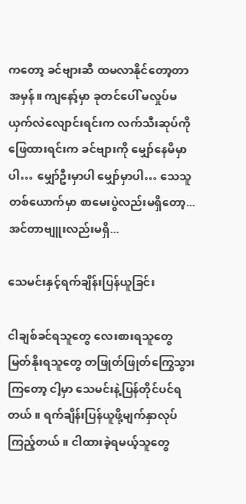ကတော့ ခင်ဗျားဆီ ထမလာနိုင်တော့တာအမှန်။ ကျနော့်မှာ ခုတင်ပေါ် မလှုပ်မယှက်လဲလျောင်းရင်းက လက်သီးဆုပ်ကို ဖြေထားရင်းက ခင်ဗျားကို မျှော်နေမိမှာပါ… မျှော်ဦးမှာပါ မျှော်မှာပါ… သေသူတစ်ယောက်မှာ စာမေးပွဲလည်းမရှိတော့... အင်တာဗျူးလည်းမရှိ...

သေမင်းနှင့်ရက်ချိန်းပြန်ယူခြင်း

ငါချစ်ခင်ရသူတွေ လေးစားရသူတွေ မြတ်နိုးရသူတွေ တဖြုတ်ဖြုတ်ကြွေသွားကြတော့ ငါ့မှာ သေမင်းနဲ့ပြန်တိုင်ပင်ရတယ်။ ရက်ချိန်းပြန်ယူဖို့မျက်နှာလုပ်ကြည့်တယ်။ ငါထားခဲ့ရမယ့်သူတွေ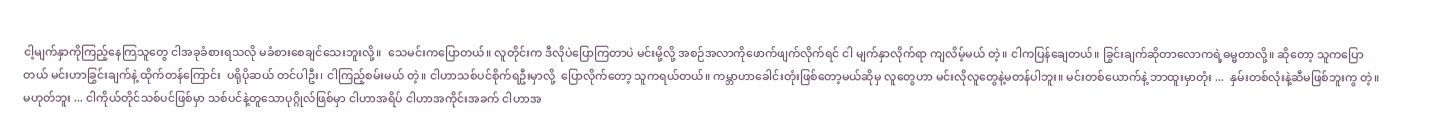ငါ့မျက်နှာကိုကြည့်နေကြသူတွေ ငါအခုခံစားရသလို မခံစားစေချင်သေးဘူးလို့။  သေမင်းကပြောတယ်။ လူတိုင်းက ဒီလိုပဲပြောကြတာပဲ မင်းမို့လို့ အစဉ်အလာကိုဖောက်ဖျက်လိုက်ရင် ငါ မျက်နှာလိုက်ရာ ကျလိမ့်မယ် တဲ့။ ငါကပြန်ချေတယ်။ ခြွင်းချက်ဆိုတာလောကရဲ့ဓမ္မတာလို့။ ဆိုတော့ သူကပြောတယ် မင်းဟာခြွင်းချက်နဲ့ ထိုက်တန်ကြောင်း  ပရိုပိုဆယ် တင်ပါဦး၊ ငါကြည့်စမ်းမယ် တဲ့။ ငါဟာသစ်ပင်စိုက်ရဦးမှာလို့  ပြောလိုက်တော့ သူကရယ်တယ်။ ကမ္ဘာဟာခေါင်းတုံးဖြစ်တော့မယ်ဆိုမှ လူတွေဟာ မင်းလိုလူတွေနဲ့မတန်ပါဘူး။ မင်းတစ်ယောက်နဲ့ ဘာထူးမှာတုံး ...  နှမ်းတစ်လုံးနဲ့ဆီမဖြစ်ဘူးကွ တဲ့။ မဟုတ်ဘူး ... ငါကိုယ်တိုင်သစ်ပင်ဖြစ်မှာ သစ်ပင်နဲ့တူသောပုဂ္ဂိုလ်ဖြစ်မှာ ငါဟာအရိပ် ငါဟာအကိုင်းအခက် ငါဟာအ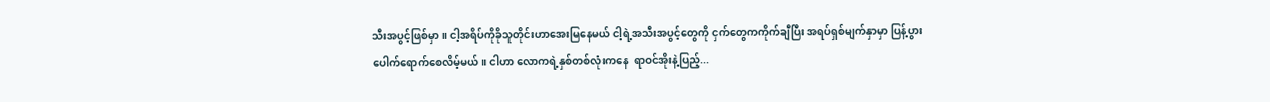သီးအပွင့်ဖြစ်မှာ။ ငါ့အရိပ်ကိုခိုသူတိုင်းဟာအေးမြနေမယ် ငါ့ရဲ့အသီးအပွင့်တွေကို ငှက်တွေကကိုက်ချီပြီး အရပ်ရှစ်မျက်နှာမှာ ပြန့်ပွားပေါက်ရောက်စေလိမ့်မယ်။ ငါဟာ လောကရဲ့နှစ်တစ်လုံးကနေ  ရာဝင်အိုးနဲ့ပြည့်...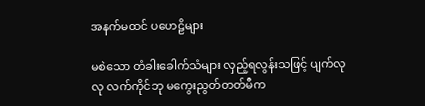အနက်မထင် ပဟေဠိများ

မစဲသော တံခါးခေါက်သံများ လှည့်ရလွန်းသဖြင့် ပျက်လုလု လက်ကိုင်ဘု မကွေးညွတ်တတ်မီက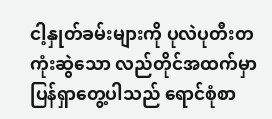ငါ့နှုတ်ခမ်းများကို ပုလဲပုတီးတကုံးဆွဲသော လည်တိုင်အထက်မှာ ပြန်ရှာတွေ့ပါသည် ရောင်စုံစာ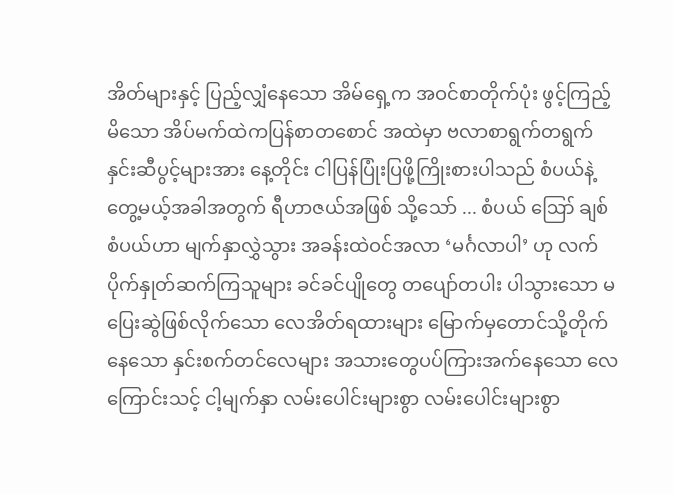အိတ်များနှင့် ပြည့်လျှံနေသော အိမ်ရှေ့က အဝင်စာတိုက်ပုံး ဖွင့်ကြည့်မိသော အိပ်မက်ထဲကပြန်စာတစောင် အထဲမှာ ဗလာစာရွက်တရွက် နှင်းဆီပွင့်များအား နေ့တိုင်း ငါပြန်ပြုံးပြဖို့ကြိုးစားပါသည် စံပယ်နဲ့တွေ့မယ့်အခါအတွက် ရီဟာဇယ်အဖြစ် သို့သော် ... စံပယ် ဪ ချစ်စံပယ်ဟာ မျက်နှာလွှဲသွား အခန်းထဲဝင်အလာ ‘မင်္ဂလာပါ’ ဟု လက်ပိုက်နှုတ်ဆက်ကြသူများ ခင်ခင်ပျိုတွေ တပျော်တပါး ပါသွားသော မပြေးဆွဲဖြစ်လိုက်သော လေအိတ်ရထားများ မြောက်မှတောင်သို့တိုက်နေသော နှင်းစက်တင်လေများ အသားတွေပပ်ကြားအက်နေသော လေကြောင်းသင့် ငါ့မျက်နှာ လမ်းပေါင်းများစွာ လမ်းပေါင်းများစွာ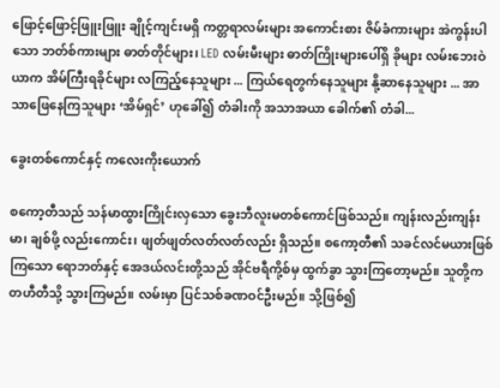ဖြောင့်ဖြောင့်ဖြူးဖြူး ချိုင့်ကျင်းမရှိ ကတ္တရာလမ်းများ အကောင်းစား ဇိမ်ခံကားများ အဲကွန်းပါသော ဘတ်စ်ကားများ ဓာတ်တိုင်များ၊ LED လမ်းမီးများ ဓာတ်ကြိုးများပေါ်ရှိ ခိုများ လမ်းဘေးဝဲယာက အိမ်ကြီးရခိုင်များ လကြည့်နေသူများ ... ကြယ်ရေတွက်နေသူများ နို့ဆာနေသူများ ... အာသာဖြေနေကြသူများ ‘အိမ်ရှင်’ ဟုခေါ်၍ တံခါးကို အသာအယာ ခေါက်၏ တံခါ...

ခွေးတစ်ကောင်နှင့် ကလေးကိုးယောက်

စကော့တီသည် သန်မာထွားကြိုင်းလှသော ခွေးဘီလူးမတစ်ကောင်ဖြစ်သည်။ ကျန်းလည်းကျန်းမာ၊ ချစ်ဖို့ လည်းကောင်း၊ ဖျတ်ဖျတ်လတ်လတ်လည်း ရှိသည်။ စကော့တီ၏ သခင်လင်မယားဖြစ်ကြသော ရောဘတ်နှင့် အေဒယ်လင်းတို့သည် အိုင်ဗရီကို့စ်မှ ထွက်ခွာ သွားကြတော့မည်။ သူတို့က တဟီတီသို့ သွားကြမည်။ လမ်းမှာ ပြင်သစ်ခဏဝင်ဦးမည်။ သို့ဖြစ်၍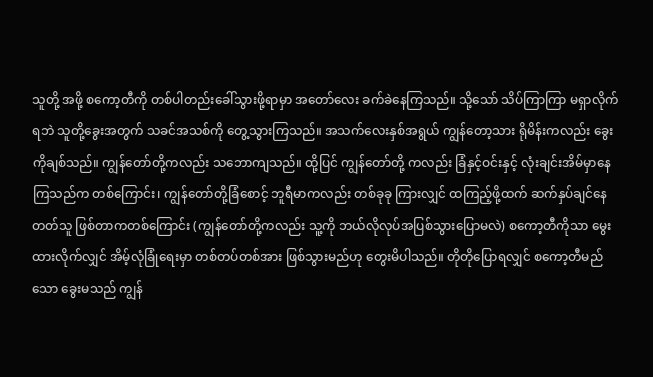သူတို့ အဖို့ စကော့တီကို တစ်ပါတည်းခေါ်သွားဖို့ရာမှာ အတော်လေး ခက်ခဲနေကြသည်။ သို့သော် သိပ်ကြာကြာ မရှာလိုက်ရဘဲ သူတို့ခွေးအတွက် သခင်အသစ်ကို တွေ့သွားကြသည်။ အသက်လေးနှစ်အရွယ် ကျွန်တော့သား ရိုမိန်းကလည်း ခွေးကိုချစ်သည်။ ကျွန်တော်တို့ကလည်း သဘောကျသည်။ ထို့ပြင် ကျွန်တော်တို့ ကလည်း ခြံနှင့်ဝင်းနှင့် လုံးချင်းအိမ်မှာနေကြသည်က တစ်ကြောင်း၊ ကျွန်တော်တို့ခြံစောင့် ဘူရီမာကလည်း တစ်ခုခု ကြားလျှင် ထကြည့်ဖို့ထက် ဆက်နှပ်ချင်နေတတ်သူ ဖြစ်တာကတစ်ကြောင်း (ကျွန်တော်တို့ကလည်း သူ့ကို ဘယ်လိုလုပ်အပြစ်သွားပြောမလဲ) စကော့တီကိုသာ မွေးထားလိုက်လျှင် အိမ့်လုံခြုံရေးမှာ တစ်တပ်တစ်အား ဖြစ်သွားမည်ဟု တွေးမိပါသည်။ တိုတိုပြောရလျှင် စကော့တီမည်သော ခွေးမသည် ကျွန်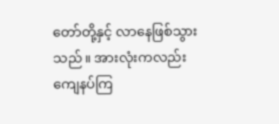တော်တို့နှင့် လာနေဖြစ်သွားသည်။ အားလုံးကလည်း ကျေနပ်ကြ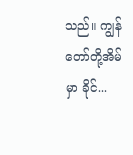သည်။ ကျွန်တော်တို့အိမ်မှာ ခိုင်...